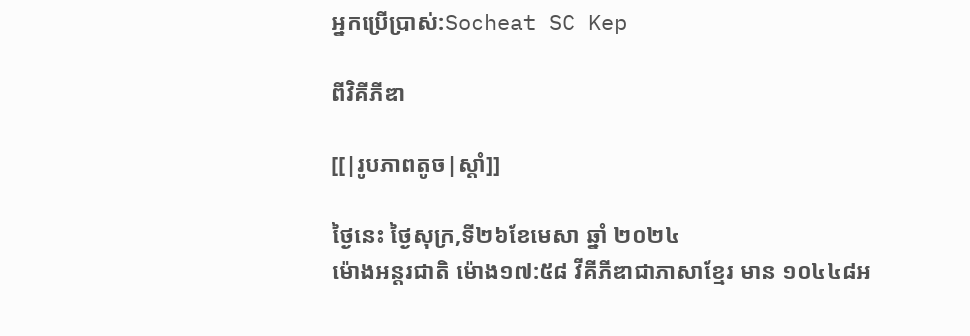អ្នកប្រើប្រាស់:Socheat SC Kep

ពីវិគីភីឌា

[[|រូបភាពតូច|ស្តាំ]]

ថៃ្ងនេះ ថ្ងៃសុក្រ,ទី២៦ខែមេសា ឆ្នាំ ២០២៤
ម៉ោងអន្តរជាតិ ម៉ោង១៧:៥៨ វីគីភីឌាជាភាសាខ្មែរ មាន ១០៤៤៨អ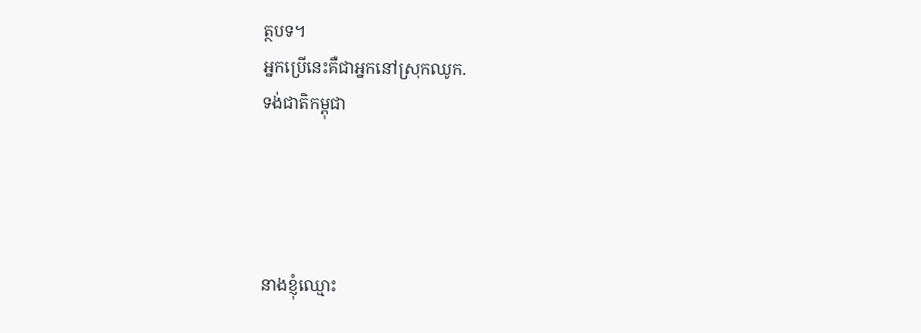ត្ថបទ។
អ្នកប្រើនេះគឺជាអ្នកនៅស្រុកឈូក.
ទង់ជាតិកម្ពុជា




នាងខ្ញុំឈ្មោះ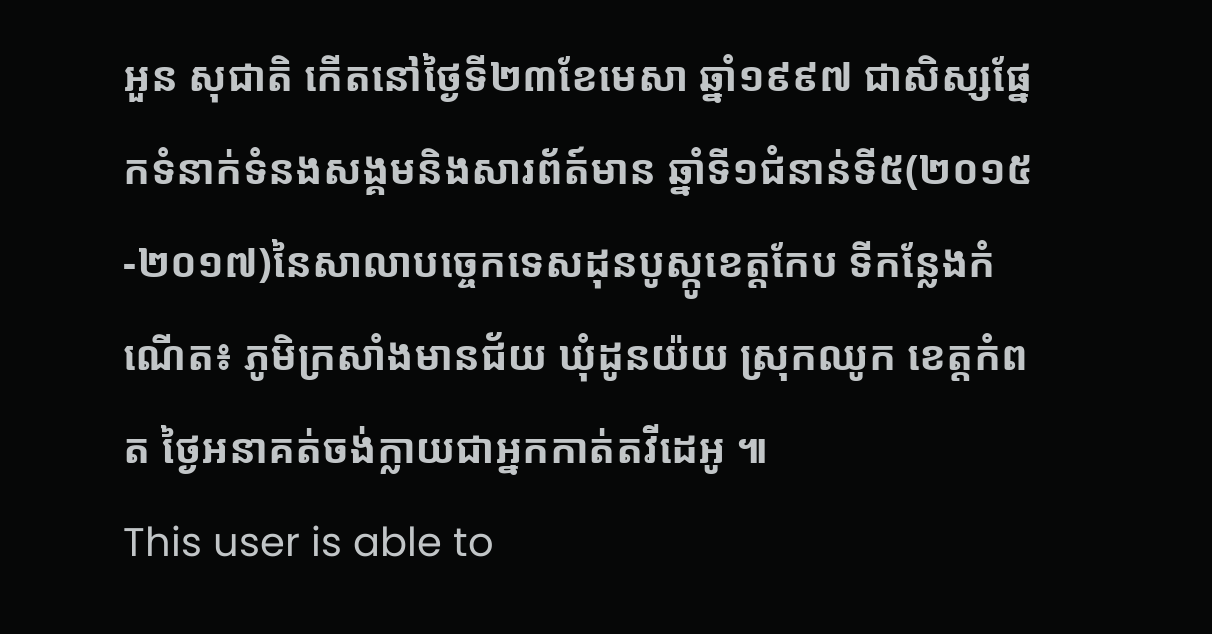អួន សុជាតិ កើតនៅថ្ងៃទី២៣ខែមេសា ឆ្នាំ១៩៩៧ ជាសិស្សផ្នែកទំនាក់ទំនងសង្គមនិងសារព័ត៍មាន ឆ្នាំទី១ជំនាន់ទី៥(២០១៥-២០១៧)នៃសាលាបច្ចេកទេសដុនបូស្កូខេត្តកែប ទីកន្លែងកំណើត៖ ភូមិក្រសាំងមានជ័យ ឃុំដូនយ៉យ ស្រុកឈូក ខេត្តកំពត ថ្ងៃអនាគត់ចង់ក្លាយជាអ្នកកាត់តវីដេអូ ៕
This user is able to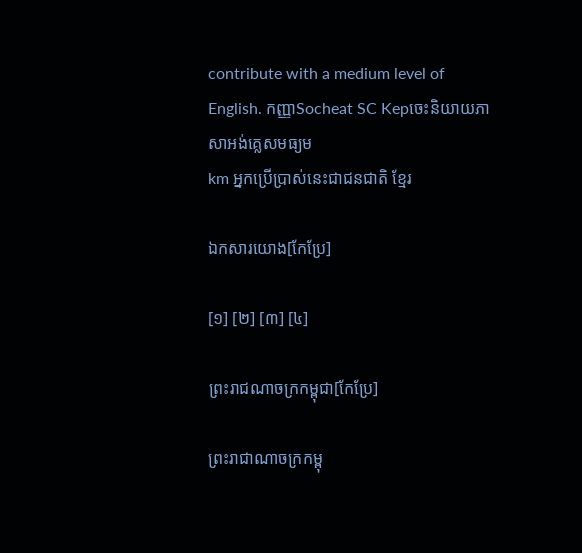contribute with a medium level of English. កញ្ញាSocheat SC Kepចេះនិយាយភាសាអង់គ្លេសមធ្យម
km អ្នកប្រើប្រាស់នេះជាជនជាតិ ខ្មែរ

ឯកសារយោង[កែប្រែ]

[១] [២] [៣] [៤]

ព្រះរាជណាចក្រកម្ពុជា[កែប្រែ]

ព្រះរាជាណាចក្រកម្ពុ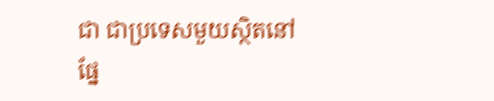ជា ជាប្រទេសមួយស្ថិតនៅផ្នែ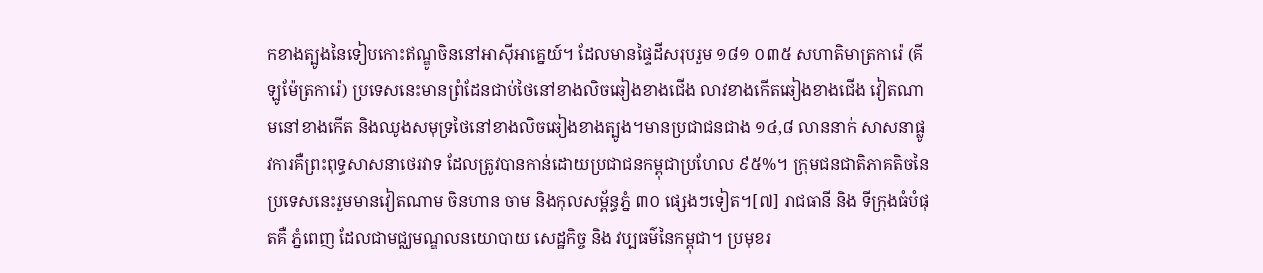កខាងត្បូងនៃទៀបកោះឥណ្ឌូចិននៅអាស៊ីអាគ្នេយ៍។ ដែលមានផ្ទៃដីសរុបរួម ១៨១ ០៣៥ សហាតិមាត្រការ៉េ (គីឡូម៉ែត្រការ៉េ) ប្រទេសនេះមានព្រំដែនជាប់ថៃនៅខាងលិចឆៀងខាងជើង លាវខាងកើតឆៀងខាងជើង វៀតណាមនៅខាងកើត និងឈូងសមុទ្រថៃនៅខាងលិចឆៀងខាងត្បូង។មានប្រជាជនជាង ១៤,៨ លាននាក់ សាសនាផ្លូវការគឺព្រះពុទ្ធសាសនាថេរវាទ ដែលត្រូវបានកាន់ដោយប្រជាជនកម្ពុជាប្រហែល ៩៥%។ ក្រុមជនជាតិភាគតិចនៃប្រទេសនេះរួមមានវៀតណាម ចិនហាន ចាម និងកុលសម្ព័ន្ធភ្នំ ៣០ ផ្សេងៗទៀត។[៧] រាជធានី និង ទីក្រុងធំបំផុតគឺ ភ្នំពេញ ដែលជាមជ្ឈមណ្ឌលនយោបាយ សេដ្ឋកិច្ច និង វប្បធម៌នៃកម្ពុជា។ ប្រមុខរ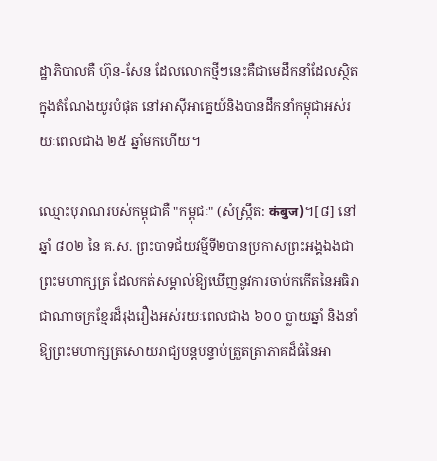ដ្ឋាភិបាលគឺ ហ៊ុន-សែន ដែលលោកថ្មីៗនេះគឺជាមេដឹកនាំដែលស្ថិតក្នុងតំណែងយូរបំផុត នៅអាស៊ីអាគ្នេយ៍និងបានដឹកនាំកម្ពុជាអស់រយៈពេលជាង ២៥ ឆ្នាំមកហើយ។

ឈ្មោះបុរាណរបស់កម្ពុជាគឺ "កម្ពុជៈ" (សំស្ក្រឹត: कंबुज)។[៨] នៅឆ្នាំ ៨០២ នៃ គ.ស. ព្រះបាទជ័យវម៌្មទី២បានប្រកាសព្រះអង្គឯងជាព្រះមហាក្សត្រ ដែលកត់សម្គាល់ឱ្យឃើញនូវការចាប់កកើតនៃអធិរាជាណាចក្រខ្មែរដ៏រុងរឿងអស់រយៈពេលជាង ៦០០ ប្លាយឆ្នាំ និងនាំឱ្យព្រះមហាក្សត្រសោយរាជ្យបន្តបន្ទាប់ត្រួតត្រាភាគដ៏ធំនៃអា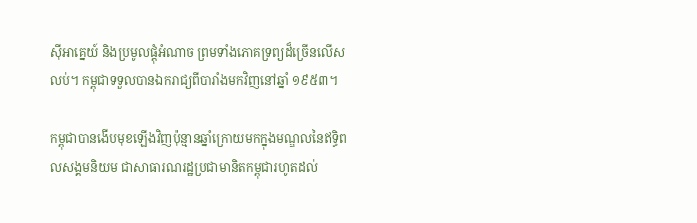ស៊ីអាគ្នេយ៍ និងប្រមូលផ្ដុំអំណាច ព្រមទាំងភោគទ្រព្យដ៏ច្រើនលើសលប់។ កម្ពុជាទទួលបានឯករាជ្យពីបារាំងមកវិញនៅឆ្នាំ ១៩៥៣។

កម្ពុជាបានងើបមុខឡើងវិញប៉ុន្មានឆ្នាំក្រោយមកក្នុងមណ្ឌលនៃឥទ្ធិពលសង្គមនិយម ជាសាធារណរដ្ឋប្រជាមានិតកម្ពុជារហូតដល់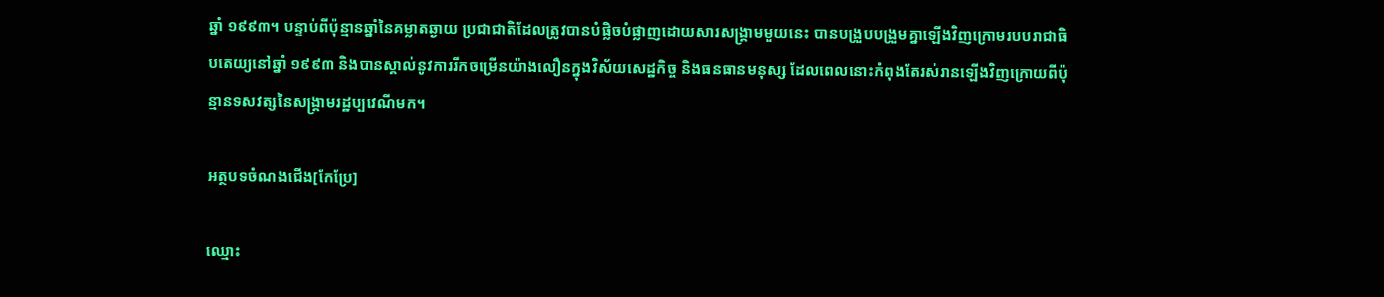ឆ្នាំ ១៩៩៣។ បន្ទាប់ពីប៉ុន្មានឆ្នាំនៃគម្លាតឆ្ងាយ ប្រជាជាតិដែលត្រូវបានបំផ្លិចបំផ្លាញដោយសារសង្គ្រាមមួយនេះ បានបង្រួបបង្រួមគ្នាឡើងវិញក្រោមរបបរាជាធិបតេយ្យនៅឆ្នាំ ១៩៩៣ និងបានស្គាល់នូវការរីកចម្រើនយ៉ាងលឿនក្នុងវិស័យសេដ្ឋកិច្ច និងធនធានមនុស្ស ដែលពេលនោះកំពុងតែរស់រានឡើងវិញក្រោយពីប៉ុន្មានទសវត្សនៃសង្គ្រាមរដ្ឋប្បវេណីមក។

អត្ថបទចំណងជើង[កែប្រែ]

ឈ្មោះ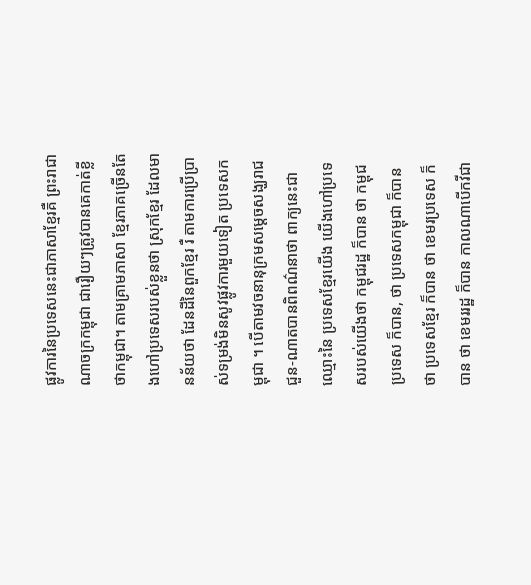ផ្លូវការនៃប្រទេសនេះជាភាសាខ្មែរគឺ ព្រះរាជាណាចក្រកម្ពុជា ជារឿយៗត្រូវបានគេកាត់ខ្លីថាកម្ពុជា។ តាមគ្រាមភាសា ខ្មែរភាគច្រើនតែងហៅប្រទេសរបស់ខ្លួនថា ស្រុកខ្មែរ ដែលមានន័យថា ដែនដីនៃពួកខ្មែរ រឺ តាមការប្រើប្រាស់ទម្រង់មិនសូវផ្លូវការមួយទៀត ប្រទេសកម្ពុជា ។ បើតាមវចនានុក្រមសម្ដេចសង្ឃរាជជួន-ណាតបានពិពណ៌នាថា ពាក្យនេះជាឈ្មោះនៃ ប្រទេសខ្មែរយើង យើងហៅប្រទេសរបស់យើងថា កម្ពុជរដ្ឋ ក៏បាន ថា កម្ពុជប្រទេស ក៏បាន, ថា ប្រទេសកម្ពុជា ក៏បាន ថា ប្រទេសខ្មែរ ក៏បាន ថា ខេមរប្រទេស ក៏បាន ថា ខេមររដ្ឋ ក៏បាន កាលណាបើកវីជា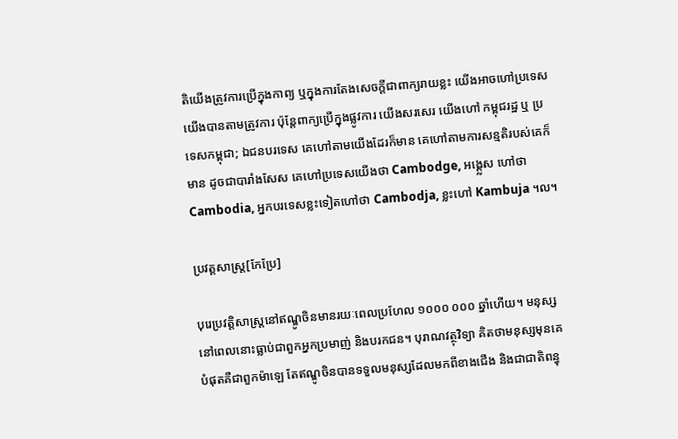តិយើងត្រូវការប្រើក្នុងកាព្យ ឬក្នុងការតែងសេចក្ដីជាពាក្យរាយខ្លះ យើងអាចហៅប្រទេសយើងបានតាមត្រូវការ ប៉ុន្តែពាក្យប្រើក្នុងផ្លូវការ យើងសរសេរ យើងហៅ កម្ពុជរដ្ឋ ឬ ប្រទេសកម្ពុជា; ឯជនបរទេស គេហៅតាមយើងដែរក៏មាន គេហៅតាមការសន្មតិរបស់គេក៏មាន ដូចជាបារាំងសែស គេហៅប្រទេសយើងថា Cambodge, អង្គ្លេស ហៅថា Cambodia, អ្នកបរទេសខ្លះទៀតហៅថា Cambodja, ខ្លះហៅ Kambuja ។ល។

ប្រវត្តសាស្រ្ត[កែប្រែ]

បុរេប្រវតិ្តសាស្រ្តនៅឥណ្ឌូចិនមានរយៈពេលប្រហែល ១០០០ ០០០ ឆ្នាំហើយ។ មនុស្សនៅពេលនោះធ្លាប់ជាពួកអ្នកប្រមាញ់ និងបរកជន។ បុរាណវត្ថុវិទ្យា គិតថាមនុស្សមុនគេបំផុតគឺជាពួកម៉ាឡេ តែឥណ្ឌូចិនបានទទួលមនុស្សដែលមកពីខាងជើង និងជាជាតិពន្ធុ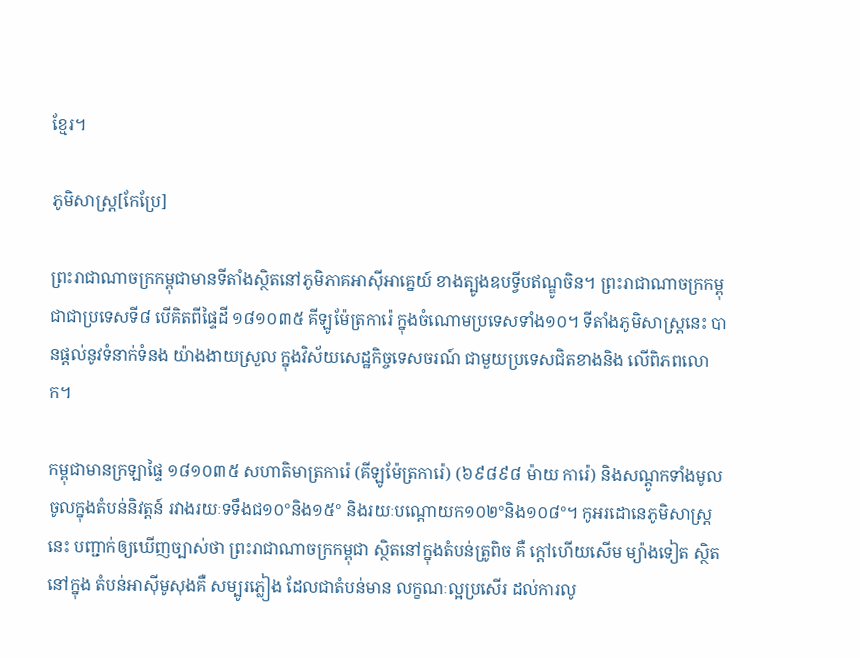ខែ្មរ។

ភូមិសាស្រ្ត[កែប្រែ]

ព្រះរាជាណាចក្រកម្ពុជាមានទីតាំងស្ថិតនៅភូមិភាគអាស៊ីអាគ្នេយ៍ ខាងត្បូងឧបទ្វីបឥណ្ឌូចិន។ ព្រះរាជាណាចក្រកម្ពុជាជាប្រទេសទី៨ បើគិតពីផ្ទៃដី ១៨១០៣៥ គីឡូម៉ែត្រការ៉េ ក្នុងចំណោមប្រទេសទាំង១០។ ទីតាំងភូមិសាស្ដ្រនេះ បានផ្តល់នូវទំនាក់ទំនង យ៉ាងងាយស្រួល ក្នុងវិស័យសេដ្ឋកិច្ចទេសចរណ៍ ជាមួយប្រទេសជិតខាងនិង លើពិភពលោក។

កម្ពុជាមានក្រឡាផ្ទៃ ១៨១០៣៥ សហាតិមាត្រការ៉េ (គីឡូម៉ែត្រការ៉េ) (៦៩៨៩៨ ម៉ាយ ការ៉េ) និងសណ្ដូកទាំងមូលចូលក្នុងតំបន់និវត្តន៍ រវាងរយៈទទឹងជ១០°និង១៥° និងរយៈបណ្ដោយក១០២°និង១០៨°។ កូអរដោនេភូមិសាស្ដ្រនេះ បញ្ជាក់ឲ្យឃើញច្បាស់ថា ព្រះរាជាណាចក្រកម្ពុជា ស្ថិតនៅក្នុងតំបន់ត្រូពិច គឺ ក្តៅហើយសើម ម្យ៉ាងទៀត ស្ថិតនៅក្នុង តំបន់អាស៊ីមូសុងគឺ សម្បូរភ្លៀង ដែលជាតំបន់មាន លក្ខណៈល្អប្រសើរ ដល់ការលូ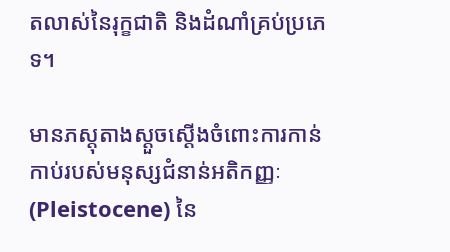តលាស់នៃរុក្ខជាតិ និងដំណាំគ្រប់ប្រភេទ។

មានភស្តុតាងស្ដួចស្ដើងចំពោះការកាន់កាប់របស់មនុស្សជំនាន់អតិកញ្ញៈ (Pleistocene) នៃ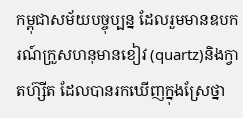កម្ពុជាសម័យបច្ចុប្បន្ន ដែលរួមមានឧបករណ៍ក្រួសហនុមានខៀវ (quartz)និងក្វាតហ៊្សីត ដែលបានរកឃើញក្នុងស្រែថ្នា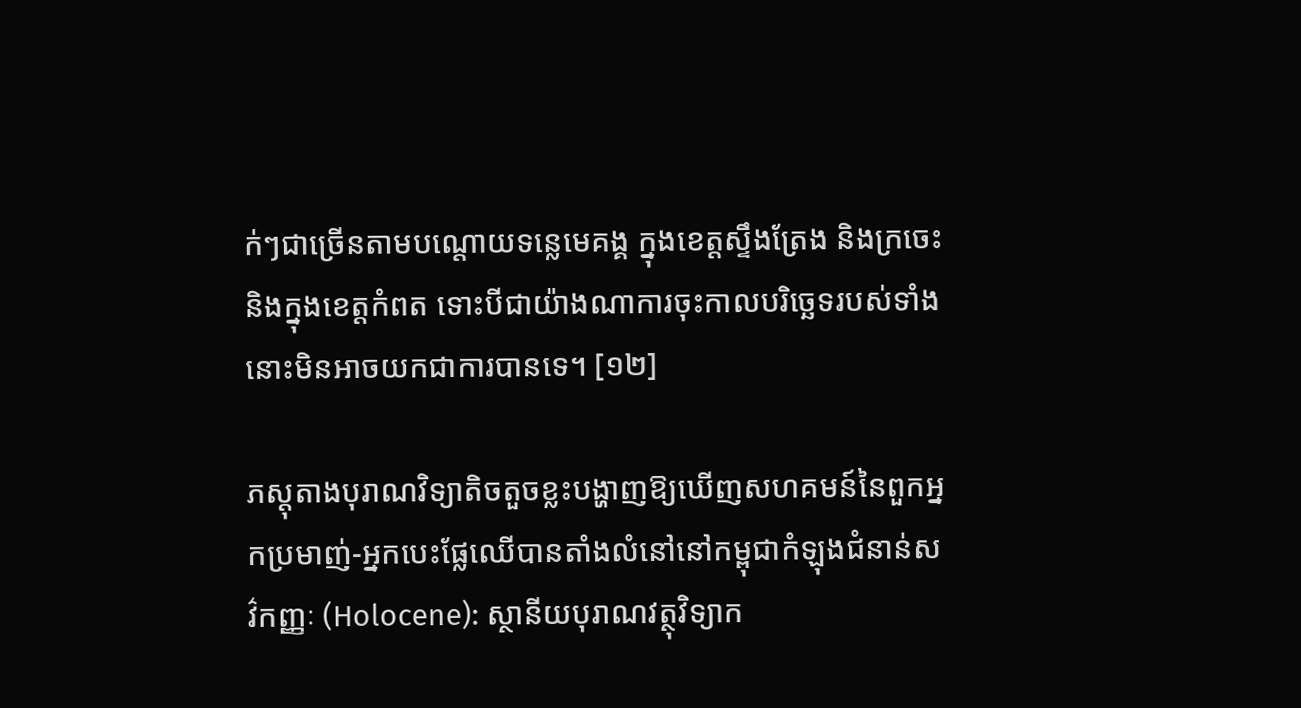ក់ៗជាច្រើនតាមបណ្ដោយទន្លេមេគង្គ ក្នុងខេត្តស្ទឹងត្រែង និងក្រចេះ និងក្នុងខេត្តកំពត ទោះបីជាយ៉ាងណាការចុះកាលបរិច្ឆេទរបស់ទាំងនោះមិនអាចយកជាការបានទេ។ [១២]

ភស្តុតាងបុរាណវិទ្យាតិចតួចខ្លះបង្ហាញឱ្យឃើញសហគមន៍នៃពួកអ្នកប្រមាញ់-អ្នកបេះផ្លែឈើបានតាំងលំនៅនៅកម្ពុជាកំឡុងជំនាន់សវ៌កញ្ញៈ (Holocene): ស្ថានីយបុរាណវត្ថុវិទ្យាក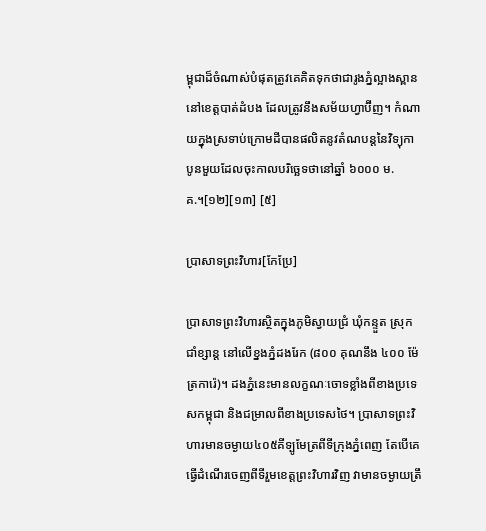ម្ពុជាដ៏ចំណាស់បំផុតត្រូវគេគិតទុកថាជារូងភ្នំល្អាងស្ពាន នៅខេត្តបាត់ដំបង ដែលត្រូវនឹងសម័យហ្វាប៊ីញ។ កំណាយក្នុងស្រទាប់ក្រោមដីបានផលិតនូវតំណបន្តនៃវិទ្យុកាបូនមួយដែលចុះកាលបរិច្ឆេទថានៅឆ្នាំ ៦០០០ ម.គ.។[១២][១៣] [៥]

ប្រាសាទព្រះវិហារ[កែប្រែ]

ប្រាសាទព្រះវិហារស្ថិតក្នុងភូមិស្វាយជ្រំ ឃុំកន្ទួត ស្រុកជាំខ្សាន្ត នៅលើខ្នងភ្នំដងរែក (៨០០ គុណនឹង ៤០០ ម៉ែត្រការ៉េ)។ ដងភ្នំនេះមានលក្ខណៈចោទខ្លាំងពីខាងប្រទេសកម្ពុជា និងជម្រាលពីខាងប្រទេសថៃ។ ប្រាសាទព្រះវិហារមានចម្ងាយ៤០៥គីទ្បូមែត្រពីទីក្រុងភ្នំពេញ តែបើគេធ្វើដំណើរចេញពីទីរួមខេត្តព្រះវិហារវិញ វាមានចម្ងាយត្រឹ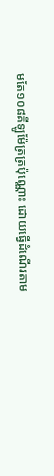មតែ១០៨គីឡូម៉ែត្រត្រប៉ុណ្ណោះ ដោយធ្វើដំណើរតាម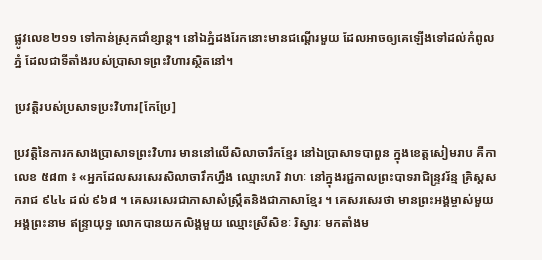ផ្លូវលេខ២១១ ទៅកាន់ស្រុកជាំខ្សាន្ត។ នៅឯភ្នំដងរែកនោះមានជណ្ដើរមួយ ដែលអាចឲ្យគេឡើងទៅដល់កំពូលភ្នំ ដែលជាទីតាំងរបស់ប្រាសាទព្រះវិហារស្ថិតនៅ។

ប្រវត្តិរបស់ប្រសាទប្រះវិហារ[កែប្រែ]

ប្រវត្តិនៃការកសាងប្រាសាទព្រះវិហារ មាននៅលើសិលាចារឹកខ្មែរ នៅឯប្រាសាទបាពួន ក្នុងខេត្តសៀមរាប គឺកាលេខ ៥៨៣ ៖ «អ្នកដែលសរសេរសិលាចារឹកហ្នឹង ឈ្មោះហរិ វាហៈ នៅក្នុងរជ្ជកាលព្រះបាទរាជិន្រ្ទវរ័ន្ម គ្រិស្តសករាជ ៩៤៤ ដល់ ៩៦៨ ។ គេសរសេរជាភាសាសំស្រ្កឹតនិងជាភាសាខ្មែរ ។ គេសរសេរថា មានព្រះអង្គម្ចាស់មួយអង្គព្រះនាម ឥន្រ្ទាយុទ្ធ លោកបានយកលិង្គមួយ ឈ្មោះស្រីសិខៈ រិស្វារៈ មកតាំងម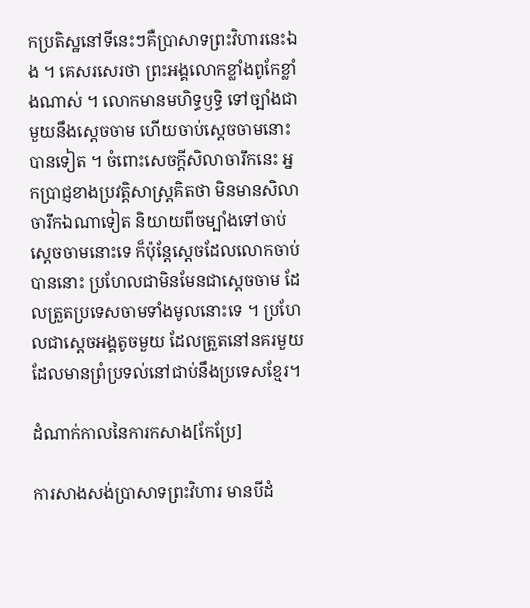កប្រតិស្ឋនៅទីនេះៗគឺប្រាសាទព្រះវិហារនេះឯង ។ គេសរសេរថា ព្រះអង្គលោកខ្លាំងពូកែខ្លាំងណាស់ ។ លោកមានមហិទ្ធឫទ្ធិ ទៅច្បាំងជាមួយនឹងស្តេចចាម ហើយចាប់ស្តេចចាមនោះបានទៀត ។ ចំពោះសេចក្តីសិលាចារឹកនេះ អ្នកប្រាជ្ញខាងប្រវត្តិសាស្ត្រគិតថា មិនមានសិលាចារឹកឯណាទៀត និយាយពីចម្បាំងទៅចាប់ស្តេចចាមនោះទេ ក៏ប៉ុន្តែស្តេចដែលលោកចាប់បាននោះ ប្រហែលជាមិនមែនជាស្តេចចាម ដែលត្រួតប្រទេសចាមទាំងមូលនោះទេ ។ ប្រហែលជាស្តេចអង្គតូចមួយ ដែលត្រួតនៅនគរមួយ ដែលមានព្រំប្រទល់នៅជាប់នឹងប្រទេសខ្មែរ។

ដំណាក់កាលនៃការកសាង[កែប្រែ]

ការសាងសង់ប្រាសាទព្រះវិហារ មានបីដំ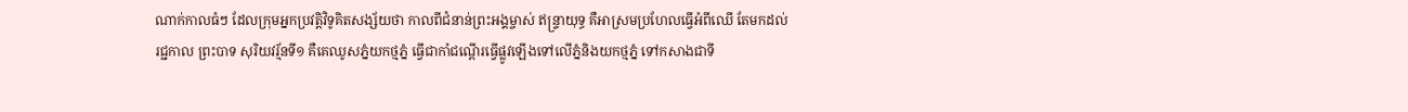ណាក់កាលធំៗ ដែលក្រុមអ្នកប្រវត្តិវិទូគិតសង្ស័យថា កាលពីជំនាន់ព្រះអង្គម្ចាស់ ឥន្រ្ទាយុទ្ធ គឺអាស្រមប្រហែលធ្វើអំពីឈើ តែមកដល់រជ្ជកាល ព្រះបាទ សុរិយវរ្ម័នទី១ គឺគេឈូសភ្នំយកថ្មភ្នំ ធ្វើជាកាំជណ្តើរធ្វើផ្លូវឡើងទៅលើភ្នំនិងយកថ្មភ្នំ ទៅកសាងជាទី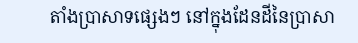តាំងប្រាសាទផ្សេងៗ នៅក្នុងដែនដីនៃប្រាសា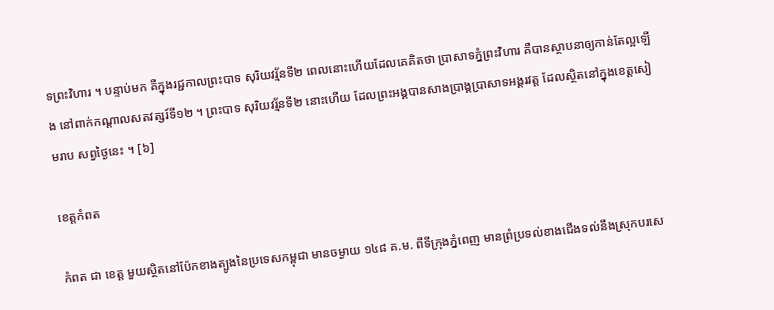ទព្រះវិហារ ។ បន្ទាប់មក គឺក្នុងរជ្ជកាលព្រះបាទ សុរិយវរ្ម័នទី២ ពេលនោះហើយដែលគេគិតថា ប្រាសាទភ្នំព្រះវិហារ គឺបានស្ថាបនាឲ្យកាន់តែល្អឡើង នៅពាក់កណ្តាលសតវត្សរ៍ទី១២ ។ ព្រះបាទ សុរិយវរ្ម័នទី២ នោះហើយ ដែលព្រះអង្គបានសាងប្រាង្គប្រាសាទអង្គរវត្ត ដែលស្ថិតនៅក្នុងខេត្តសៀមរាប សព្វថ្ងៃនេះ ។ [៦]

ខេត្តកំពត

កំពត ជា ខេត្ត មួយស្ថិតនៅប៉ែកខាងត្បូងនៃប្រទេសកម្ពុជា មានចម្ងាយ ១៤៨ គ.ម. ពីទីក្រុងភ្នំពេញ មានព្រំប្រទល់ខាងជើងទល់នឹងស្រុកបរសេ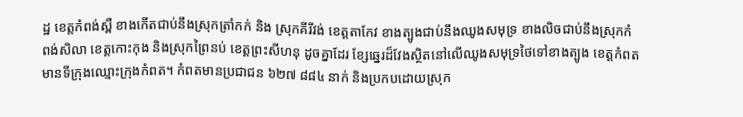ដ្ឋ ខេត្តកំពង់ស្ពឺ ខាងកើតជាប់នឹងស្រុកត្រាំកក់ និង ស្រុកគីរីវង់ ខេត្តតាកែវ ខាងត្បូងជាប់នឹងឈូងសមុទ្រ ខាងលិចជាប់នឹងស្រុកកំពង់សិលា ខេត្តកោះកុង និងស្រុកព្រៃនប់ ខេត្តព្រះសីហនុ ដូចគ្នាដែរ ខ្សែឆ្នេរដ៏វែងស្ថិតនៅលើឈូងសមុទ្រថៃទៅខាងត្បូង ខេត្តកំពតមានទីក្រុងឈ្មោះក្រុងកំពត។ កំពតមានប្រជាជន ៦២៧ ៨៨៤ នាក់ និងប្រកបដោយស្រុក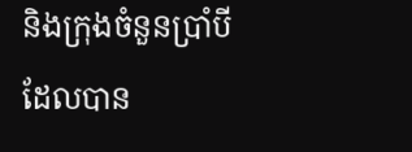និងក្រុងចំនួនប្រាំបីដែលបាន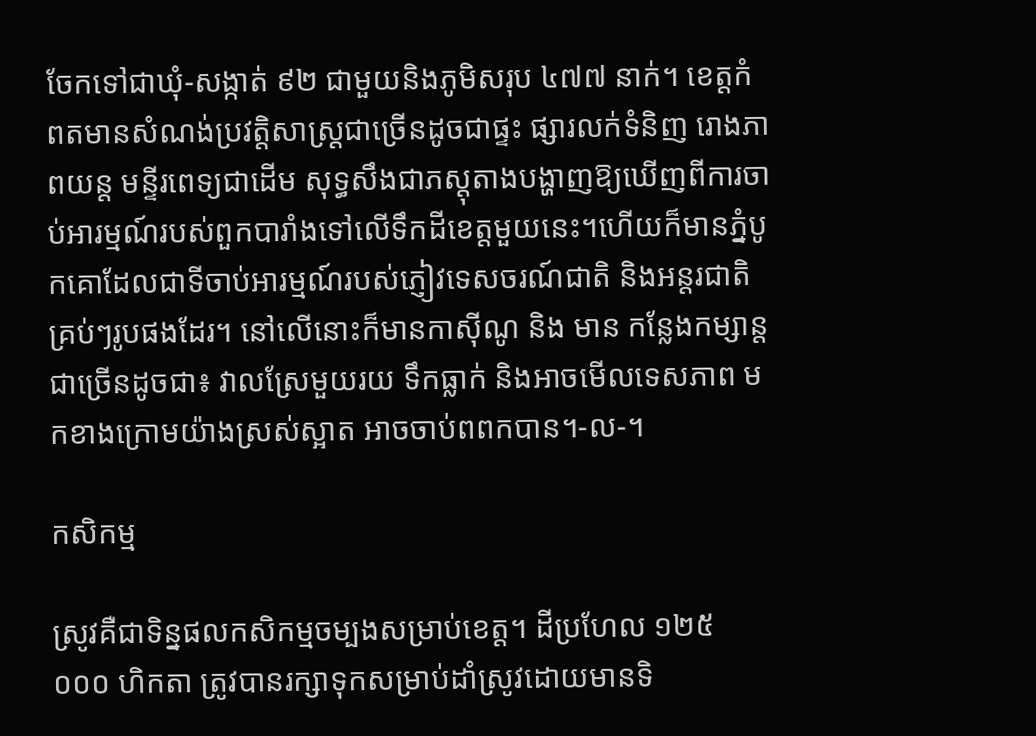ចែកទៅជាឃុំ-សង្កាត់ ៩២ ជាមួយនិងភូមិសរុប ៤៧៧ នាក់។ ខេត្តកំពតមានសំណង់ប្រវត្តិសាស្រ្តជាច្រើនដូចជាផ្ទះ ផ្សារលក់ទំនិញ រោងភាពយន្ត មន្ទីរពេទ្យជាដើម សុទ្ធសឹងជាភស្ដុតាងបង្ហាញឱ្យឃើញពីការចាប់អារម្មណ៍របស់ពួកបារាំងទៅលើទឹកដីខេត្តមួយនេះ។ហើយក៏មានភ្នំបូកគោដែលជាទីចាប់អារម្មណ៍របស់ភ្ញៀវទេសចរណ៍ជាតិ និងអន្តរជាតិគ្រប់ៗរូបផងដែរ។ នៅលើនោះក៏មានកាស៊ីណូ និង មាន កន្លែងកម្សាន្តជាច្រើនដូចជា៖ វាលស្រែមួយរយ ទឹកធ្លាក់ និងអាចមើលទេសភាព មកខាងក្រោមយ៉ាងស្រស់ស្អាត អាចចាប់ពពកបាន។-ល-។

កសិកម្ម

ស្រូវគឺជាទិន្នផលកសិកម្មចម្បងសម្រាប់ខេត្ត។ ដីប្រហែល ១២៥ ០០០ ហិកតា ត្រូវបានរក្សាទុកសម្រាប់ដាំស្រូវដោយមានទិ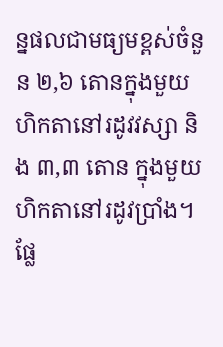ន្នផលជាមធ្យមខ្ពស់ចំនួន ២,៦ តោនក្នុងមួយហិកតានៅរដូវវស្សា និង ៣,៣ តោន ក្នុងមួយហិកតានៅរដូវប្រាំង។ ផ្លែ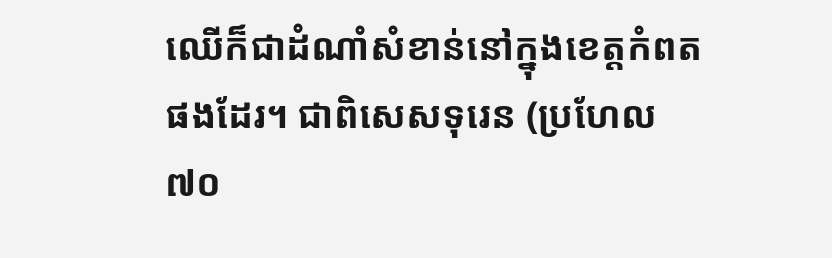ឈើក៏ជាដំណាំសំខាន់នៅក្នុងខេត្តកំពតផងដែរ។ ជាពិសេសទុរេន (ប្រហែល ៧០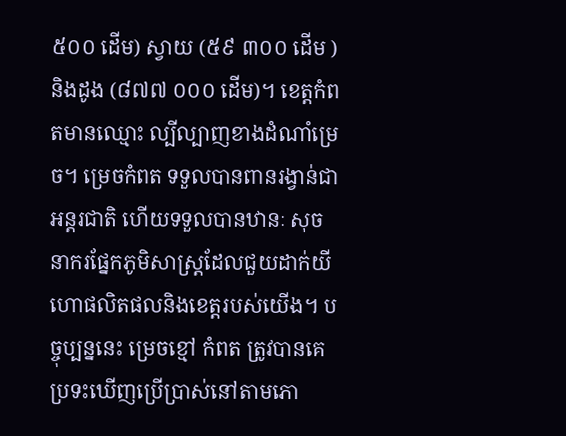៥០០ ដើម) ស្វាយ (៥៩ ៣០០ ដើម ) និងដូង (៨៧៧ ០០០ ដើម)។ ខេត្តកំពតមានឈ្មោះ ល្បីល្បាញខាងដំណាំម្រេច។ ម្រេចកំពត ទទួលបានពានរង្វាន់ជាអន្តរជាតិ ហើយទទួលបានឋានៈ សុចនាករផ្នែកភូមិសាស្រ្តដែលជួយដាក់យីហោផលិតផលនិងខេត្តរបស់យើង។ បច្ចុប្បន្ននេះ ម្រេចខ្មៅ កំពត ត្រូវបានគេប្រទះឃើញប្រើប្រាស់នៅតាមភោ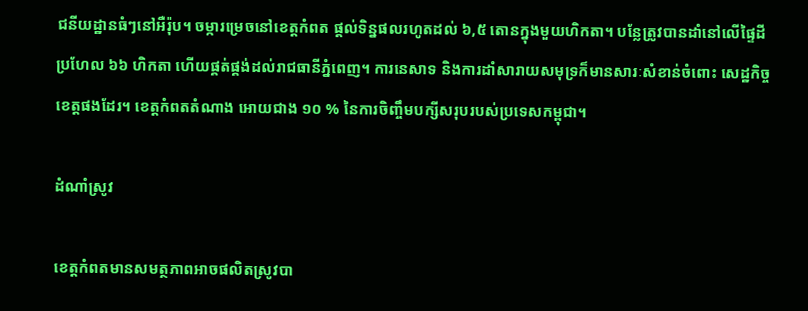ជនីយដ្ឋានធំៗនៅអឺរ៉ុប។ ចម្ការម្រេចនៅខេត្តកំពត ផ្តល់ទិន្នផលរហូតដល់ ៦,៥ តោនក្នុងមួយហិកតា។ បន្លែត្រូវបានដាំនៅលើផ្ទៃដីប្រហែល ៦៦ ហិកតា ហើយផ្គត់ផ្គង់ដល់រាជធានីភ្នំពេញ។ ការនេសាទ និងការដាំសារាយសមុទ្រក៏មានសារៈសំខាន់ចំពោះ សេដ្ឋកិច្ចខេត្តផងដែរ។ ខេត្តកំពតតំណាង អោយជាង ១០ % នៃការចិញ្ចឹមបក្សីសរុបរបស់ប្រទេសកម្ពុជា។

ដំណាំស្រូវ

ខេត្តកំពតមានសមត្ថភាពអាចផលិតស្រូវបា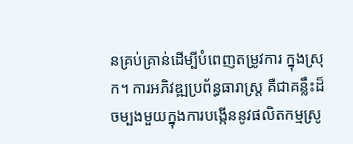នគ្រប់គ្រាន់ដើម្បីបំពេញតម្រូវការ ក្នុងស្រុក។ ការអភិវឌ្ឍប្រព័ន្ធធារាស្រ្ត គឺជាគន្លឹះដ៏ចម្បងមួយក្នុងការបង្កើននូវផលិតកម្មស្រូ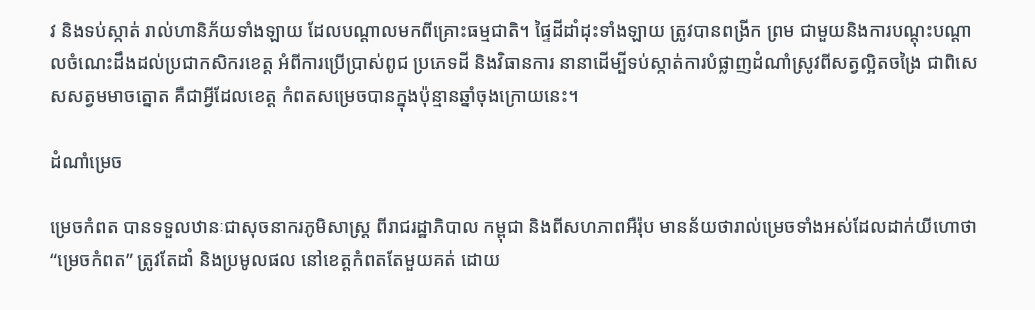វ និងទប់ស្កាត់ រាល់ហានិភ័យទាំងឡាយ ដែលបណ្តាលមកពីគ្រោះធម្មជាតិ។ ផ្ទៃដីដាំដុះទាំងឡាយ ត្រូវបានពង្រីក ព្រម ជាមួយនិងការបណ្តុះបណ្តាលចំណេះដឹងដល់ប្រជាកសិករខេត្ត អំពីការប្រើប្រាស់ពូជ ប្រភេទដី និងវិធានការ នានាដើម្បីទប់ស្កាត់ការបំផ្លាញដំណាំស្រូវពីសត្វល្អិតចង្រៃ ជាពិសេសសត្វមមាចត្នោត គឺជាអ្វីដែលខេត្ត កំពតសម្រេចបានក្នុងប៉ុន្មានឆ្នាំចុងក្រោយនេះ។

ដំណាំម្រេច

ម្រេចកំពត បានទទួលឋានៈជាសុចនាករភូមិសាស្រ្ត ពីរាជរដ្ឋាភិបាល កម្ពុជា និងពីសហភាពអឺរ៉ុប មានន័យថារាល់ម្រេចទាំងអស់ដែលដាក់យីហោថា “ម្រេចកំពត” ត្រូវតែដាំ និងប្រមូលផល នៅខេត្តកំពតតែមួយគត់ ដោយ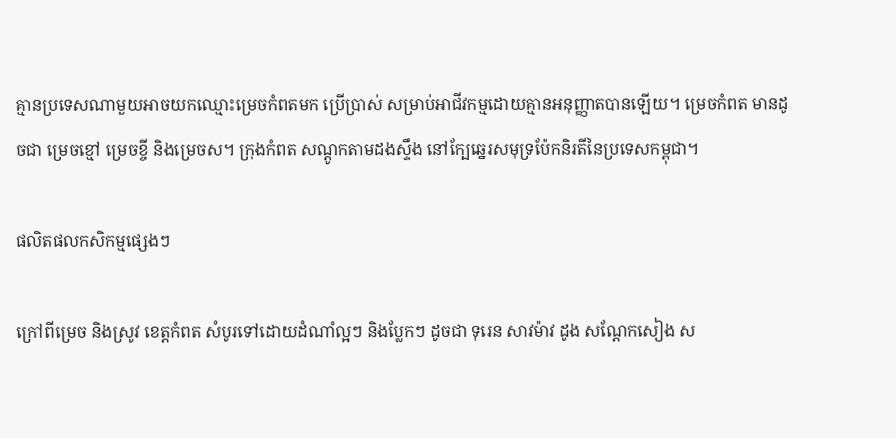គ្មានប្រទេសណាមួយអាចយកឈ្មោះម្រេចកំពតមក ប្រើប្រាស់ សម្រាប់អាជីវកម្មដោយគ្មានអនុញ្ញាតបានឡើយ។ ម្រេចកំពត មានដូចជា ម្រេចខ្មៅ ម្រេចខ្ចី និងម្រេចស។ ក្រុងកំពត សណ្តូកតាមដងស្ទឹង នៅក្បែឆ្នេរសមុទ្រប៉ែកនិរតីនៃប្រទេសកម្ពុជា។

ផលិតផលកសិកម្មផ្សេងៗ

ក្រៅពីម្រេច និងស្រូវ ខេត្តកំពត សំបូរទៅដោយដំណាំល្អៗ និងប្លែកៗ ដូចជា ទុរេន សាវម៉ាវ ដូង សណ្តែកសៀង ស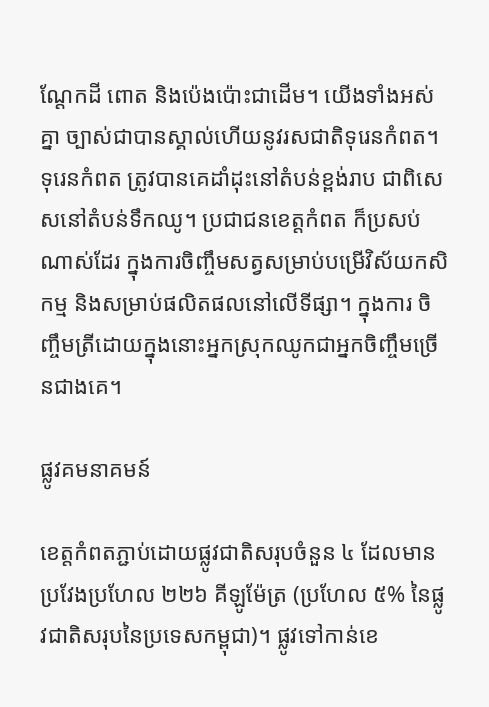ណ្តែកដី ពោត និងប៉េងប៉ោះជាដើម។ យើងទាំងអស់គ្នា ច្បាស់ជាបានស្គាល់ហើយនូវរសជាតិទុរេនកំពត។ ទុរេនកំពត ត្រូវបានគេដាំដុះនៅតំបន់ខ្ពង់រាប ជាពិសេសនៅតំបន់ទឹកឈូ។ ប្រជាជនខេត្តកំពត ក៏ប្រសប់ណាស់ដែរ ក្នុងការចិញ្ចឹមសត្វសម្រាប់បម្រើវិស័យកសិកម្ម និងសម្រាប់ផលិតផលនៅលើទីផ្សា។ ក្នុងការ ចិញ្ចឹមត្រីដោយក្នុងនោះអ្នកស្រុកឈូកជាអ្នកចិញ្ចឹមច្រើនជាងគេ។

ផ្លូវគមនាគមន៍

ខេត្តកំពតភ្ជាប់ដោយផ្លូវជាតិសរុបចំនួន ៤ ដែលមានប្រវែងប្រហែល ២២៦ គីឡូម៉ែត្រ (ប្រហែល ៥% នៃផ្លូវជាតិសរុបនៃប្រទេសកម្ពុជា)។ ផ្លូវទៅកាន់ខេ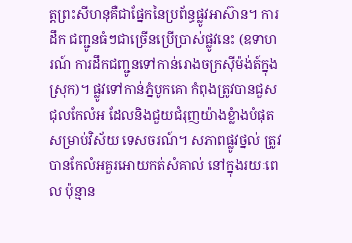ត្តព្រះសីហនុគឺជាផ្នែកនៃប្រព័ន្ធផ្លូវអាស៊ាន។ ការដឹក ជញ្ជូនធំៗជាច្រើនប្រើប្រាស់ផ្លូវនេះ (ឧទាហរណ៍ ការដឹកជញ្ជូនទៅកាន់រោងចក្រស៊ីម៉ង់ត៍ក្នុងស្រុក)។ ផ្លូវទៅកាន់ភ្នំបូកគោ កំពុងត្រូវបានជួសជុលកែលំអ ដែលនិងជួយជំរុញយ៉ាងខ្លំាងបំផុតសម្រាប់វិស័យ ទេសចរណ៍។ សភាពផ្លូវថ្នល់ ត្រូវបានកែលំអគួរអោយកត់សំគាល់ នៅក្នុងរយៈពេល ប៉ុន្មាន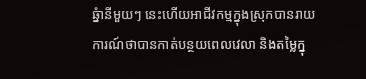ឆ្នំានីមួយៗ នេះហើយអាជីវកម្មក្នុងស្រុកបានរាយការណ៍ថាបានកាត់បន្ថយពេលវេលា និងតម្លៃក្នុ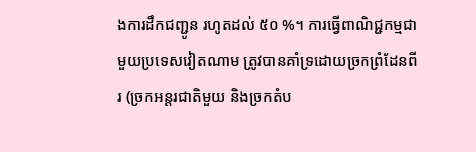ងការដឹកជញ្ជូន រហូតដល់ ៥០ %។ ការធ្វើពាណិជ្ជកម្មជាមួយប្រទេសវៀតណាម ត្រូវបានគាំទ្រដោយច្រកព្រំដែនពីរ (ច្រកអន្តរជាតិមួយ និងច្រកតំប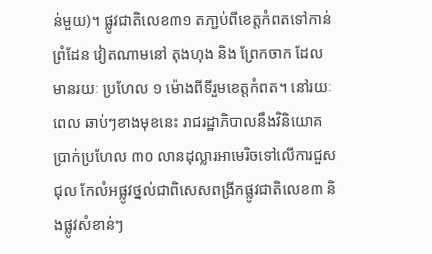ន់មួយ)។ ផ្លូវជាតិលេខ៣១ តភា្ជប់ពីខេត្តកំពតទៅកាន់ព្រំដែន វៀតណាមនៅ តុងហុង និង ព្រែកចាក ដែលមានរយៈ ប្រហែល ១ ម៉ោងពីទីរួមខេត្តកំពត។ នៅរយៈពេល ឆាប់ៗខាងមុខនេះ រាជរដ្ឋាភិបាលនឹងវិនិយោគប្រាក់ប្រហែល ៣០ លានដុល្លារអាមេរិចទៅលើការជួសជុល កែលំអផ្លូវថ្នល់ជាពិសេសពង្រីកផ្លូវជាតិលេខ៣ និងផ្លូវសំខាន់ៗ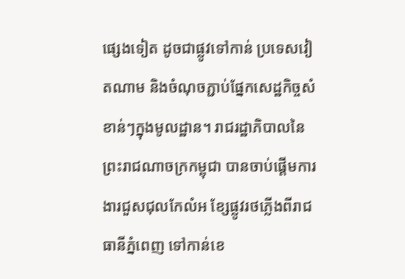ផ្សេងទៀត ដូចជាផ្លូវទៅកាន់ ប្រទេសវៀតណាម និងចំណុចភ្ជាប់ផ្នែកសេដ្ឋកិច្ចសំខាន់ៗក្នុងមូលដ្ឋាន។ រាជរដ្ឋាភិបាលនៃព្រះរាជណាចក្រកម្ពុជា បានចាប់ផ្ដើមការងារជួសជុលកែលំអ ខ្សែផ្លូវរថភ្លើងពីរាជធានីភ្នំពេញ ទៅកាន់ខេ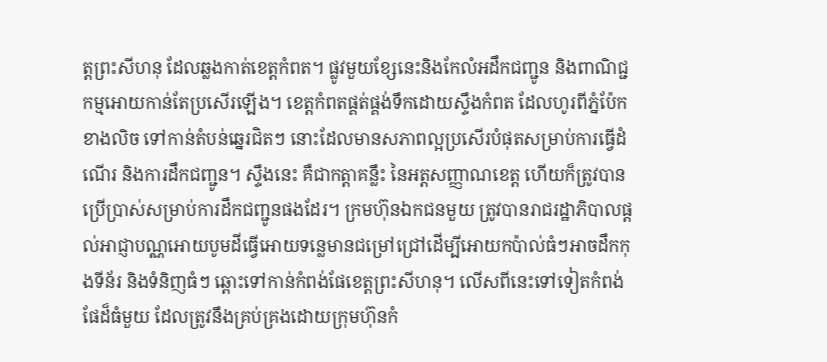ត្តព្រះសីហនុ ដែលឆ្លងកាត់ខេត្តកំពត។ ផ្លូវមួយខ្សែនេះនិងកែលំអដឹកជញ្ជូន និងពាណិជ្ជកម្មអោយកាន់តែប្រសើរឡើង។ ខេត្តកំពតផ្គត់ផ្គង់ទឹកដោយស្ទឹងកំពត ដែលហូរពីភ្នំប៉ែកខាងលិច ទៅកាន់តំបន់ឆ្នេរជិតៗ នោះដែលមានសភាពល្អប្រសើរបំផុតសម្រាប់ការធ្វើដំណើរ និងការដឹកជញ្ជូន។ ស្ទឹងនេះ គឺជាកត្តាគន្លឹះ នៃអត្តសញ្ញាណខេត្ត ហើយក៏ត្រូវបានប្រើប្រាស់សម្រាប់ការដឹកជញ្ជូនផងដែរ។ ក្រមហ៊ុនឯកជនមួយ ត្រូវបានរាជរដ្ឋាភិបាលផ្ដល់អាជ្ញាបណ្ណអោយបូមដីធ្វើអោយទន្លេមានជម្រៅជ្រៅដើម្បីអោយកប៉ាល់ធំៗអាចដឹកកុងទីន័រ និងទំនិញធំៗ ឆ្ពោះទៅកាន់កំពង់ផែខេត្តព្រះសីហនុ។ លើសពីនេះទៅទៀតកំពង់ផែដ៏ធំមួយ ដែលត្រូវនឹងគ្រប់គ្រងដោយក្រុមហ៊ុនកំ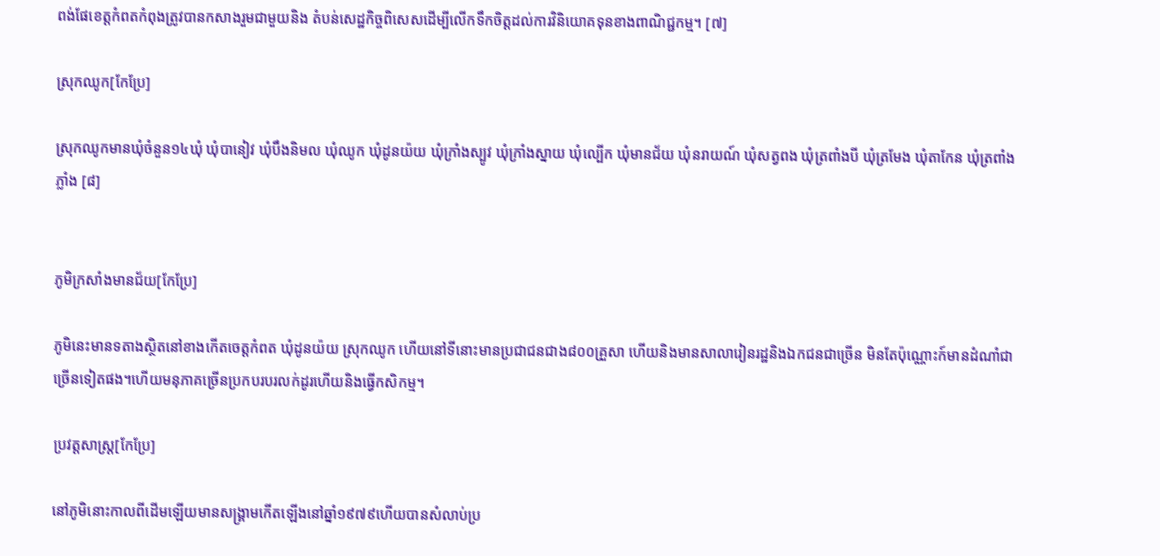ពង់ផែខេត្តកំពតកំពុងត្រូវបានកសាងរួមជាមួយនិង តំបន់សេដ្ឋកិច្ចពិសេសដើម្បីលើកទឹកចិត្តដល់ការវិនិយោគទុនខាងពាណិជ្ជកម្ម។ [៧]

ស្រុកឈូក[កែប្រែ]

ស្រុកឈូកមានឃុំចំនួន១៤ឃុំ ឃុំបានៀវ ឃុំបឹងនិមល ឃុំឈូក ឃុំដូនយ៉យ ឃុំក្រាំងស្បូវ ឃុំក្រាំងស្នាយ ឃុំល្បើក ឃុំមានជ័យ ឃុំនរាយណ៍ ឃុំសត្វពង ឃុំត្រពាំងបី ឃុំត្រមែង ឃុំតាកែន ឃុំត្រពាំងភ្លាំង [៨]


ភូមិក្រសាំងមានជ័យ[កែប្រែ]

ភូមិនេះមានទតាងស្ថិតនៅខាងកើតចេត្តកំពត ឃុំដូនយ៉យ ស្រុកឈូក ហើយនៅទីនោះមានប្រជាជនជាង៨០០គ្រួសា ហើយនិងមានសាលារៀនរដ្ឋនិងឯកជនជាច្រើន មិនតែប៉ុណ្ណោះក៍មានដំណាំជាច្រើនទៀតផង។ហើយមនុភាគច្រើនប្រកបរបរលក់ដូរហើយនិងធ្វើកសិកម្ម។

ប្រវត្តសាស្រ្ត[កែប្រែ]

នៅភូមិនោះកាលពីដើមឡើយមានសង្រ្គាមកើតឡើងនៅឆ្នាំ១៩៧៩ហើយបានសំលាប់ប្រ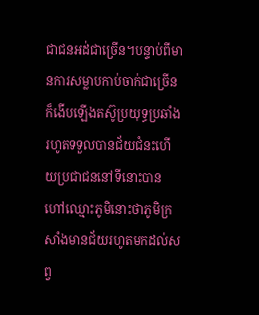ជាជនអដ់ជាច្រើន។បន្ទាប់ពីមានការសម្លាបកាប់ចាក់ជាច្រើនក៏ងើបឡើងតស៊ូប្រយុទ្ធប្រឆាំងរហូតទទួលបានជ័យជំនះហើយប្រជាជននៅទីនោះបានហៅឈ្មោះភូមិនោះថាភូមិក្រសាំងមានជ័យរហូតមកដល់សព្វ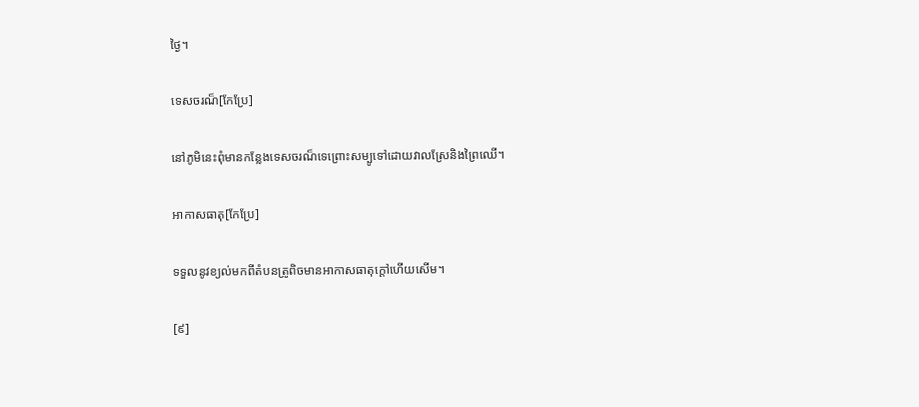ថ្ងៃ។

ទេសចរណ៏[កែប្រែ]

នៅភូមិនេះពុំមានកន្លែងទេសចរណ៏ទេព្រោះសម្បូទៅដោយវាលស្រែនិងព្រៃឈើ។

អាកាសធាតុ[កែប្រែ]

ទទួលនូវខ្យល់មកពីតំបនត្រូពិចមានអាកាសធាតុក្តៅហើយសើម។

[៩]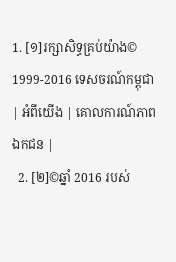1. [១]រក្សាសិទ្ធគ្រប់យ៉ាង© 1999-2016 ទេសចរណ៍កម្ពុជា | អំពីយើង | គោលការណ៍ភាពឯកជន |
  2. [២]©ឆ្នាំ 2016 របស់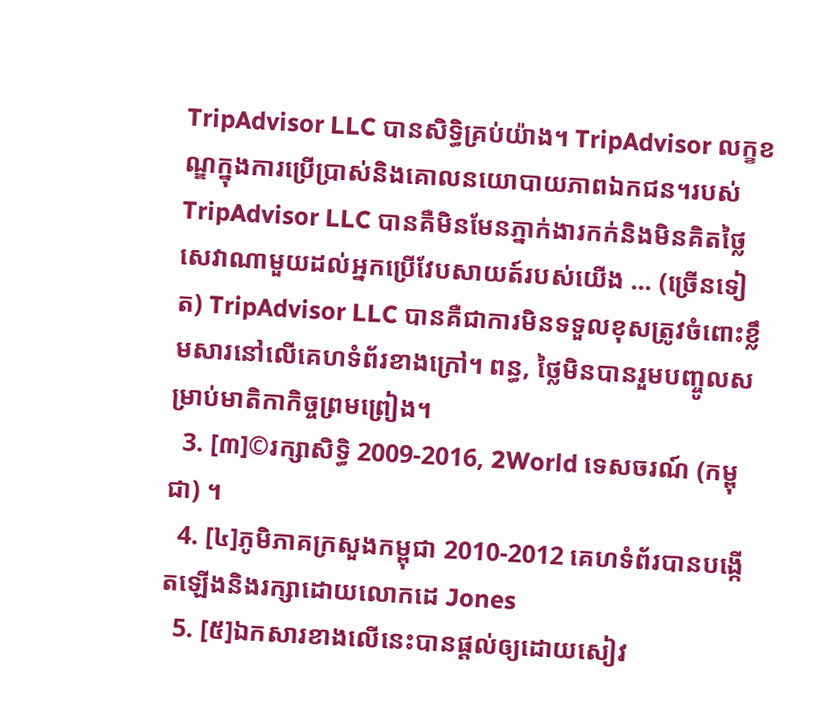TripAdvisor LLC បានសិទិ្ធគ្រប់យ៉ាង។ TripAdvisor លក្ខខណ្ឌក្នុងការប្រើប្រាស់និងគោលនយោបាយភាពឯកជន។របស់ TripAdvisor LLC បានគឺមិនមែនភ្នាក់ងារកក់និងមិនគិតថ្លៃសេវាណាមួយដល់អ្នកប្រើវែបសាយត៍របស់យើង ... (ច្រើនទៀត) TripAdvisor LLC បានគឺជាការមិនទទួលខុសត្រូវចំពោះខ្លឹមសារនៅលើគេហទំព័រខាងក្រៅ។ ពន្ធ, ថ្លៃមិនបានរួមបញ្ចូលសម្រាប់មាតិកាកិច្ចព្រមព្រៀង។
  3. [៣]©រក្សាសិទ្ធិ 2009-2016, 2World ទេសចរណ៍ (កម្ពុជា) ។
  4. [៤]ភូមិភាគក្រសួងកម្ពុជា 2010-2012 គេហទំព័របានបង្កើតឡើងនិងរក្សាដោយលោកដេ Jones
  5. [៥]ឯកសារខាងលើនេះបានផ្ដល់ឲ្យដោយសៀវ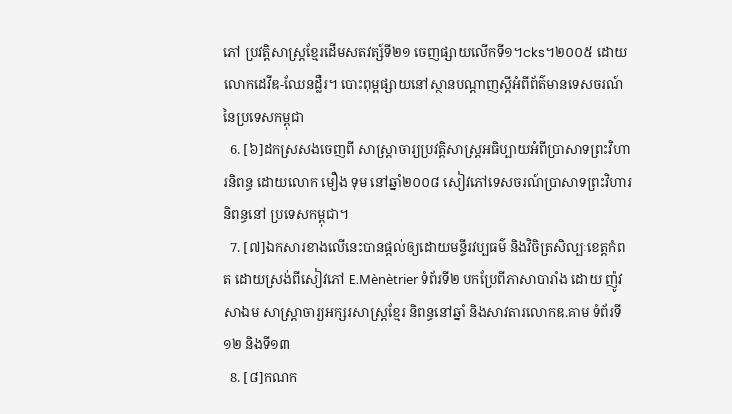ភៅ ប្រវត្តិសាស្ត្រខ្មែរដើមសតវត្ស៍ទី២១ ចេញផ្សាយលើកទី១។cks។២០០៥ ដោយលោកដេវីឌ-ឈែនដ្លឺរ។ បោះពុម្ពផ្សាយនៅស្ថានបណ្ដាញស្តីអំពីព័ត៌មានទេសចរណ៍នៃប្រទេសកម្ពុជា
  6. [៦]ដកស្រសងចេញពី សាស្ត្រាចារ្យប្រវត្តិសាស្ត្រអធិប្បាយអំពីប្រាសាទព្រះវិហារនិពន្ធ ដោយលោក មឿង ទុម នៅឆ្នាំ២០០៨ សៀវភៅទេសចរណ៍ប្រាសាទព្រះវិហារ និពន្ធនៅ ប្រទេសកម្ពុជា។
  7. [៧]ឯកសារខាងលើនេះបានផ្ដល់ឲ្យដោយមន្ទីរវប្បធម៌ និងវិចិត្រសិល្បៈខេត្តកំពត ដោយស្រង់ពីសៀវភៅ E.Mènètrier ទំព័រទី២ បកប្រែពីភាសាបារាំង ដោយ ញ៉ូវ សាឯម សាស្ត្រាចារ្យអក្សរសាស្ត្រខ្មែរ និពន្ធនៅឆ្នាំ និងសាវតារលោកឌ.គាម ទំព័រទី១២ និងទី១៣
  8. [៨]កណក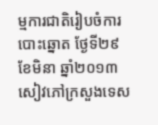ម្មការជាតិរៀបចំការបោះឆ្នោត ថ្ងែទី២៩ខែមិនា ឆ្នាំ២០១៣ សៀវភៅក្រសួងទេស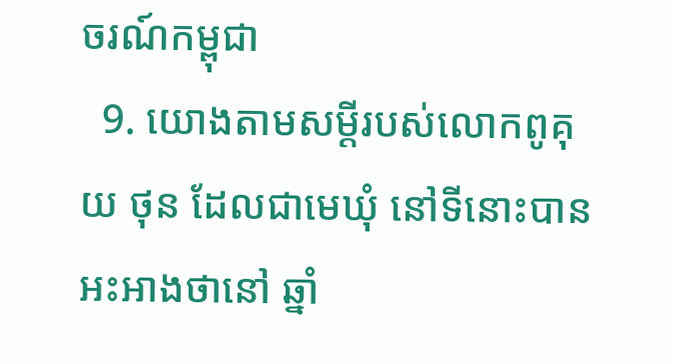ចរណ៍កម្ពុជា
  9. យោងតាមសម្ដីរបស់លោកពូគុយ ថុន ដែលជាមេឃុំ នៅទីនោះបានអះអាងថានៅ ឆ្នាំ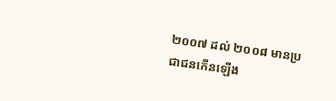២០០៧ ដល់ ២០០៨ មានប្រជាជនកើនឡើង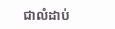ជាលំដាប់